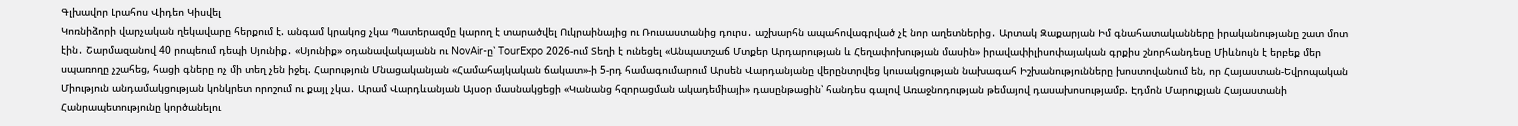Գլխավոր Լրահոս Վիդեո Կիսվել
Կոռնիձորի վարչական ղեկավարը հերքում է. անգամ կրակոց չկա Պատերազմը կարող է տարածվել Ուկրաինայից ու Ռուսաստանից դուրս․ աշխարհն ապահովագրված չէ նոր աղետներից․ Արտակ Զաքարյան Իմ գնահատականները իրականությանը շատ մոտ էին․ Շարմազանով 40 րոպեում դեպի Սյունիք․ «Սյունիք» օդանավակայանն ու NovAir-ը՝ TourExpo 2026-ում Տեղի է ունեցել «Անպատշաճ Մտքեր Արդարության և Հեղափոխության մասին» իրավափիլիսոփայական գրքիս շնորհանդեսը Միևնույն է երբեք մեր սպառողը չշահեց, հացի գները ոչ մի տեղ չեն իջել. Հարություն Մնացականյան «Համահայկական ճակատ»-ի 5-րդ համագումարում Արսեն Վարդանյանը վերընտրվեց կուսակցության նախագահ Իշխանությունները խոստովանում են, որ Հայաստան-Եվրոպական Միություն անդամակցության կոնկրետ որոշում ու քայլ չկա․ Արամ Վարդևանյան Այսօր մասնակցեցի «Կանանց հզորացման ակադեմիայի» դասընթացին՝ հանդես գալով Առաջնոդության թեմայով դասախոսությամբ. Էդմոն Մարուքյան Հայաստանի Հանրապետությունը կործանելու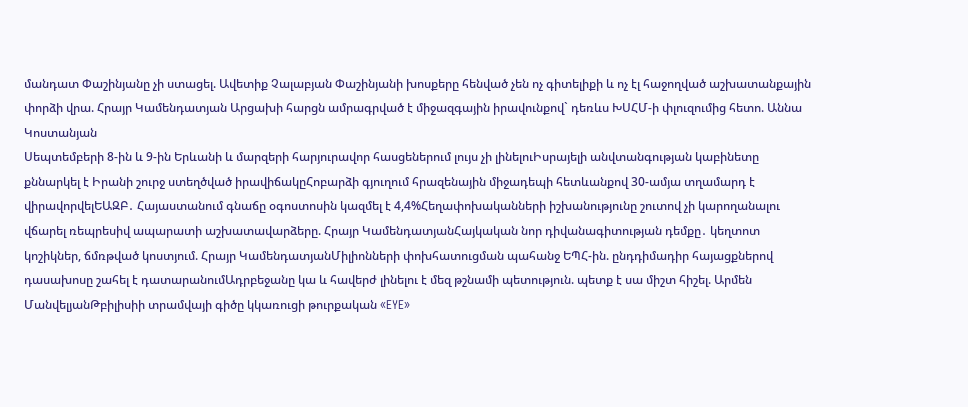մանդատ Փաշինյանը չի ստացել. Ավետիք Չալաբյան Փաշինյանի խոսքերը հենված չեն ոչ գիտելիքի և ոչ էլ հաջողված աշխատանքային փորձի վրա. Հրայր Կամենդատյան Արցախի հարցն ամրագրված է միջազգային իրավունքով` դեռևս ԽՍՀՄ-ի փլուզումից հետո. Աննա Կոստանյան
Սեպտեմբերի 8-ին և 9-ին Երևանի և մարզերի հարյուրավոր հասցեներում լույս չի լինելուԻսրայելի անվտանգության կաբինետը քննարկել է Իրանի շուրջ ստեղծված իրավիճակըՀոբարձի գյուղում հրազենային միջադեպի հետևանքով 30-ամյա տղամարդ է վիրավորվելԵԱԶԲ․ Հայաստանում գնաճը օգոստոսին կազմել է 4,4%Հեղափոխականների իշխանությունը շուտով չի կարողանալու վճարել ռեպրեսիվ ապարատի աշխատավարձերը. Հրայր ԿամենդատյանՀայկական նոր դիվանագիտության դեմքը․ կեղտոտ կոշիկներ, ճմռթված կոստյում. Հրայր ԿամենդատյանՄիլիոնների փոխհատուցման պահանջ ԵՊՀ-ին. ընդդիմադիր հայացքներով դասախոսը շահել է դատարանումԱդրբեջանը կա և հավերժ լինելու է մեզ թշնամի պետություն. պետք է սա միշտ հիշել. Արմեն ՄանվելյանԹբիլիսիի տրամվայի գիծը կկառուցի թուրքական «EYE»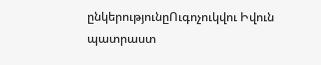ընկերությունըՈւգոչուկվու Իվուն պատրաստ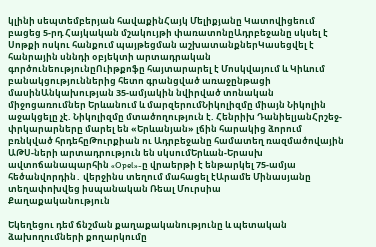կլինի սեպտեմբերյան հավաքինՀայկ Մելիքյանը Կատովիցեում բացեց 5-րդ Հայկական մշակույթի փառատոնըԱդրբեջանը սկսել է Սոթքի ոսկու հանքում պայթեցման աշխատանքներԿասեցվել է հանրային սննդի օբյեկտի արտադրական գործունեությունըՈւիթքոֆը հայտարարել է Մոսկվայում և Կիևում բանակցություններից հետո գրանցված առաջընթացի մասինԱնկախության 35-ամյակին նվիրված տոնական միջոցառումներ Երևանում և մարզերումՆիկոլիզմը միայն Նիկոլին աջակցելը չէ. Նիկոլիզմը մտածողություն է. Հենրիխ ԴանիելյանՀրշեջ-փրկարարները մարել են «Երևանյան» լճին հարակից ձորում բռնկված հրդեհըԹուրքիան ու Ադրբեջանը համատեղ ռազմածովային ԱԹՍ-ների արտադրություն են սկսումԵրևան-Երասխ ավտոճանապարհին «Opel»-ը վրաերթի է ենթարկել 75-ամյա հեծանվորդին․ վերջինս տեղում մահացել էԱրամե Մինասյանը տեղափոխվեց իսպանական Ռեալ Մուրսիա
Քաղաքականություն

Եկեղեցու դեմ ճնշման քաղաքականությունը և պետական ձախողումների քողարկումը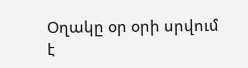Օղակը օր օրի սրվում է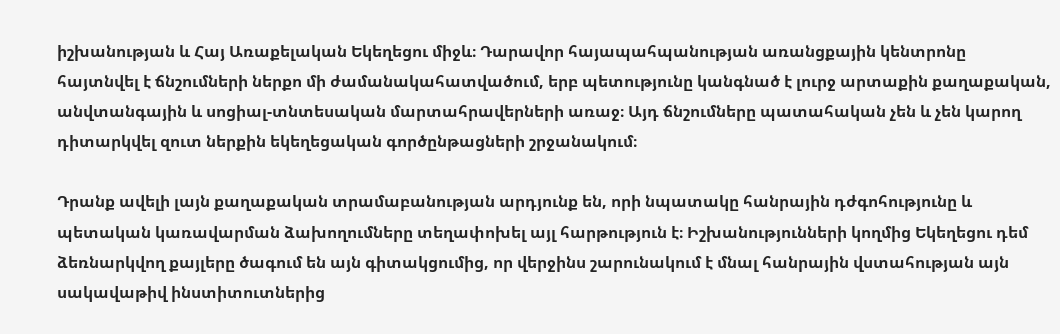իշխանության և Հայ Առաքելական Եկեղեցու միջև։ Դարավոր հայապահպանության առանցքային կենտրոնը հայտնվել է ճնշումների ներքո մի ժամանակահատվածում, երբ պետությունը կանգնած է լուրջ արտաքին քաղաքական, անվտանգային և սոցիալ-տնտեսական մարտահրավերների առաջ։ Այդ ճնշումները պատահական չեն և չեն կարող դիտարկվել զուտ ներքին եկեղեցական գործընթացների շրջանակում։

Դրանք ավելի լայն քաղաքական տրամաբանության արդյունք են, որի նպատակը հանրային դժգոհությունը և պետական կառավարման ձախողումները տեղափոխել այլ հարթություն է։ Իշխանությունների կողմից Եկեղեցու դեմ ձեռնարկվող քայլերը ծագում են այն գիտակցումից, որ վերջինս շարունակում է մնալ հանրային վստահության այն սակավաթիվ ինստիտուտներից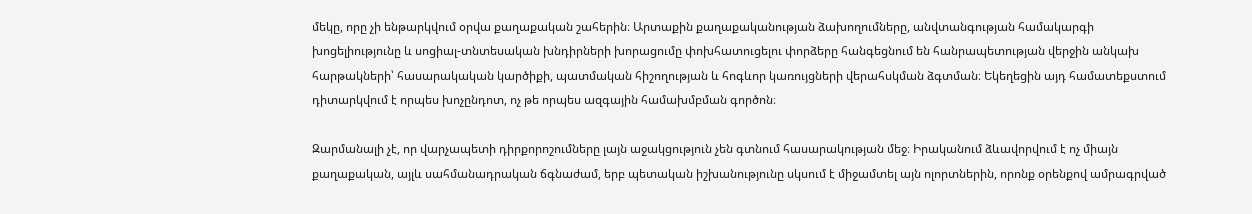մեկը, որը չի ենթարկվում օրվա քաղաքական շահերին։ Արտաքին քաղաքականության ձախողումները, անվտանգության համակարգի խոցելիությունը և սոցիալ-տնտեսական խնդիրների խորացումը փոխհատուցելու փորձերը հանգեցնում են հանրապետության վերջին անկախ հարթակների՝ հասարակական կարծիքի, պատմական հիշողության և հոգևոր կառույցների վերահսկման ձգտման։ Եկեղեցին այդ համատեքստում դիտարկվում է որպես խոչընդոտ, ոչ թե որպես ազգային համախմբման գործոն։

Զարմանալի չէ, որ վարչապետի դիրքորոշումները լայն աջակցություն չեն գտնում հասարակության մեջ։ Իրականում ձևավորվում է ոչ միայն քաղաքական, այլև սահմանադրական ճգնաժամ, երբ պետական իշխանությունը սկսում է միջամտել այն ոլորտներին, որոնք օրենքով ամրագրված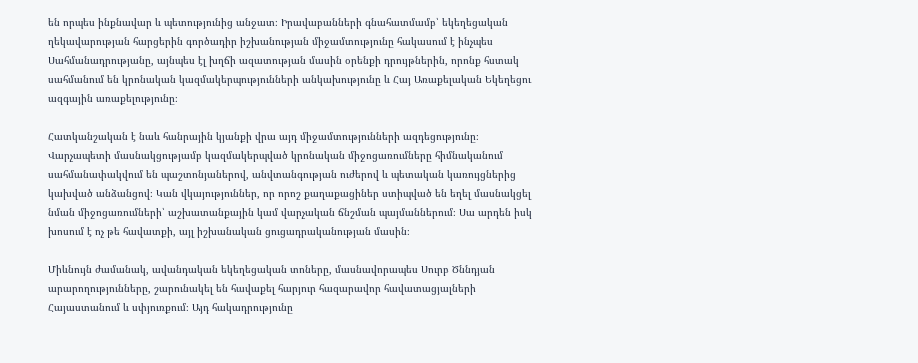են որպես ինքնավար և պետությունից անջատ։ Իրավաբանների գնահատմամբ՝ եկեղեցական ղեկավարության հարցերին գործադիր իշխանության միջամտությունը հակասում է ինչպես Սահմանադրությանը, այնպես էլ խղճի ազատության մասին օրենքի դրույթներին, որոնք հստակ սահմանում են կրոնական կազմակերպությունների անկախությունը և Հայ Առաքելական Եկեղեցու ազգային առաքելությունը։

Հատկանշական է նաև հանրային կյանքի վրա այդ միջամտությունների ազդեցությունը։ Վարչապետի մասնակցությամբ կազմակերպված կրոնական միջոցառումները հիմնականում սահմանափակվում են պաշտոնյաներով, անվտանգության ուժերով և պետական կառույցներից կախված անձանցով։ Կան վկայություններ, որ որոշ քաղաքացիներ ստիպված են եղել մասնակցել նման միջոցառումների՝ աշխատանքային կամ վարչական ճնշման պայմաններում։ Սա արդեն իսկ խոսում է ոչ թե հավատքի, այլ իշխանական ցուցադրականության մասին։

Միևնույն ժամանակ, ավանդական եկեղեցական տոները, մասնավորապես Սուրբ Ծննդյան արարողությունները, շարունակել են հավաքել հարյուր հազարավոր հավատացյալների Հայաստանում և սփյուռքում։ Այդ հակադրությունը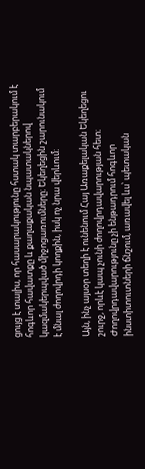ցույց է տալիս, որ հասարակությունը հստակ տարբերակում է հոգևոր հավատքը և քաղաքական նպատակներով կազմակերպված միջոցառումները։ Եկեղեցին շարունակում է մնալ ժողովրդի կողքին, իսկ ոչ նրա վերևում։

Այն, ինչ այսօր տեղի է ունենում Հայ Առաքելական Եկեղեցու շուրջ, որևէ կապ չունի ժողովրդավարության հետ։ Ժողովրդավարությունը չի ենթադրում հոգևոր ինստիտուտների ճնշում, առավել ևս՝ պետական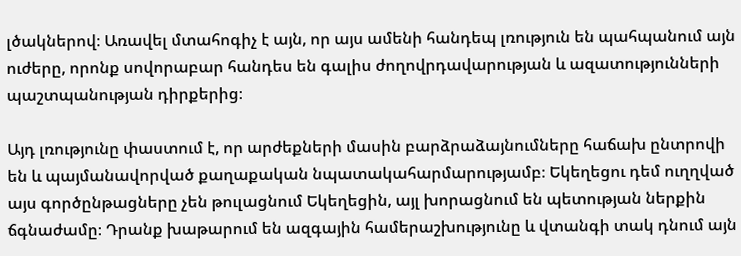լծակներով։ Առավել մտահոգիչ է այն, որ այս ամենի հանդեպ լռություն են պահպանում այն ուժերը, որոնք սովորաբար հանդես են գալիս ժողովրդավարության և ազատությունների պաշտպանության դիրքերից։

Այդ լռությունը փաստում է, որ արժեքների մասին բարձրաձայնումները հաճախ ընտրովի են և պայմանավորված քաղաքական նպատակահարմարությամբ։ Եկեղեցու դեմ ուղղված այս գործընթացները չեն թուլացնում Եկեղեցին, այլ խորացնում են պետության ներքին ճգնաժամը։ Դրանք խաթարում են ազգային համերաշխությունը և վտանգի տակ դնում այն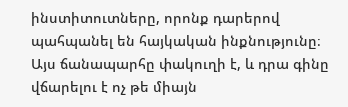ինստիտուտները, որոնք դարերով պահպանել են հայկական ինքնությունը։ Այս ճանապարհը փակուղի է, և դրա գինը վճարելու է ոչ թե միայն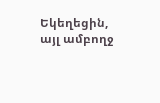Եկեղեցին, այլ ամբողջ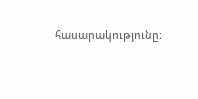հասարակությունը։